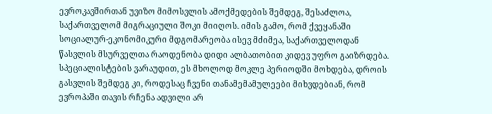ევროკავშირთან უვიზო მიმოსვლის ამოქმედების შემდეგ, შესაძლოა, საქართველომ მიგრაციული შოკი მიიღოს. იმის გამო, რომ ქვეყანაში სოციალურ-ეკონომიკური მდგომარეობა ისევ მძიმეა, საქართველოდან წასვლის მსურველთა რაოდენობა დიდი ალბათობით კიდევ უფრო გაიზრდება. სპეციალისტების ვარაუდით, ეს მხოლოდ მოკლე პერიოდში მოხდება, დროის გასვლის შემდეგ კი, როდესაც ჩვენი თანამემამულეები მიხვდებიან, რომ ევროპაში თავის რჩენა ადვილი არ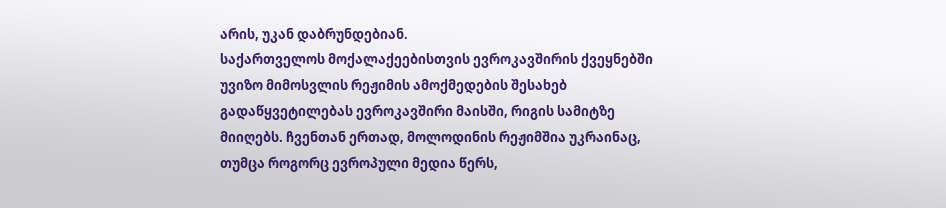არის, უკან დაბრუნდებიან.
საქართველოს მოქალაქეებისთვის ევროკავშირის ქვეყნებში უვიზო მიმოსვლის რეჟიმის ამოქმედების შესახებ გადაწყვეტილებას ევროკავშირი მაისში, რიგის სამიტზე მიიღებს. ჩვენთან ერთად, მოლოდინის რეჟიმშია უკრაინაც, თუმცა როგორც ევროპული მედია წერს,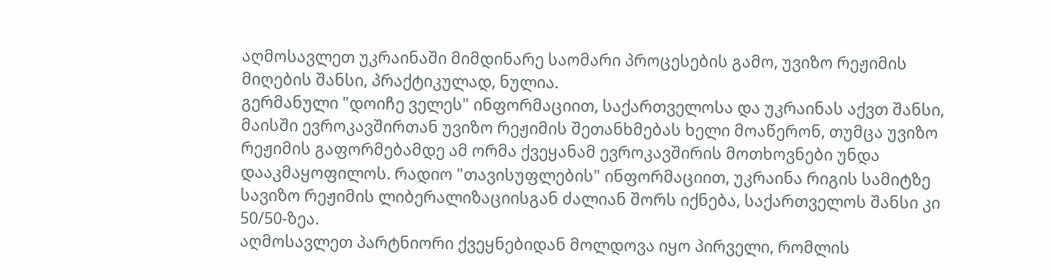აღმოსავლეთ უკრაინაში მიმდინარე საომარი პროცესების გამო, უვიზო რეჟიმის მიღების შანსი, პრაქტიკულად, ნულია.
გერმანული "დოიჩე ველეს" ინფორმაციით, საქართველოსა და უკრაინას აქვთ შანსი, მაისში ევროკავშირთან უვიზო რეჟიმის შეთანხმებას ხელი მოაწერონ, თუმცა უვიზო რეჟიმის გაფორმებამდე ამ ორმა ქვეყანამ ევროკავშირის მოთხოვნები უნდა დააკმაყოფილოს. რადიო "თავისუფლების" ინფორმაციით, უკრაინა რიგის სამიტზე სავიზო რეჟიმის ლიბერალიზაციისგან ძალიან შორს იქნება, საქართველოს შანსი კი 50/50-ზეა.
აღმოსავლეთ პარტნიორი ქვეყნებიდან მოლდოვა იყო პირველი, რომლის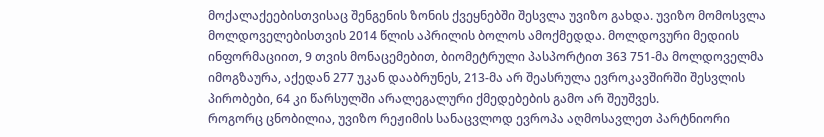მოქალაქეებისთვისაც შენგენის ზონის ქვეყნებში შესვლა უვიზო გახდა. უვიზო მომოსვლა მოლდოველებისთვის 2014 წლის აპრილის ბოლოს ამოქმედდა. მოლდოვური მედიის ინფორმაციით, 9 თვის მონაცემებით, ბიომეტრული პასპორტით 363 751-მა მოლდოველმა იმოგზაურა, აქედან 277 უკან დააბრუნეს, 213-მა არ შეასრულა ევროკავშირში შესვლის პირობები, 64 კი წარსულში არალეგალური ქმედებების გამო არ შეუშვეს.
როგორც ცნობილია, უვიზო რეჟიმის სანაცვლოდ ევროპა აღმოსავლეთ პარტნიორი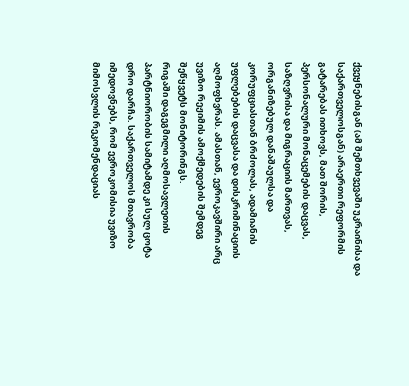ქვეყნებისგან (ამ შემთხვევაში უკრაინისა და საქართველოსგან) არაერთი რეფორმის გატარებას ითხოვს, მათ შორის, პერსონალური მონაცემების დაცვას, საზღვრისა და მიგრაციის მართვას, ორგანიზებულ დანაშაულსა და კორუფციასთან ბრძოლას, ადამიანის უფლებების დაცვასა და დისკრიმინაციის აღმოფხვრას. ამასთან, ევროკავშირი არც უვიზო რეჟიმის ამოქმედების შემდეგ შეწყვეტს მონიტორინგს.
რიგაში დაგეგმილი აღმოსავლეთის პარტნიორობის სამიტამდე კი სულ ცოტა დრო დარჩა. საქართველოს მთავრობა იმედოვნებს, რომ ევროკომისია უვიზო მიმოსვლის რეკომენდაციას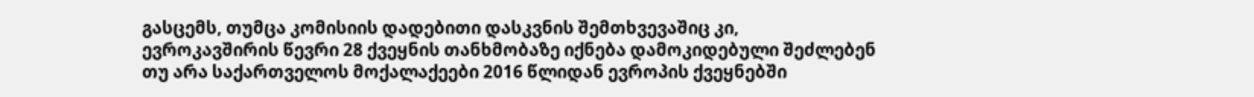გასცემს, თუმცა კომისიის დადებითი დასკვნის შემთხვევაშიც კი, ევროკავშირის წევრი 28 ქვეყნის თანხმობაზე იქნება დამოკიდებული შეძლებენ თუ არა საქართველოს მოქალაქეები 2016 წლიდან ევროპის ქვეყნებში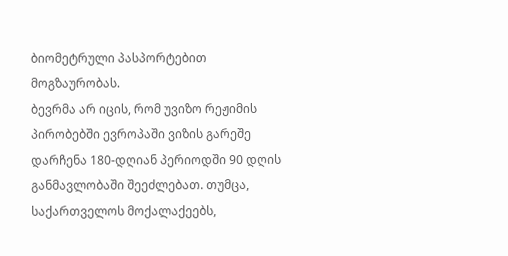ბიომეტრული პასპორტებით მოგზაურობას.
ბევრმა არ იცის, რომ უვიზო რეჟიმის პირობებში ევროპაში ვიზის გარეშე დარჩენა 180-დღიან პერიოდში 90 დღის განმავლობაში შეეძლებათ. თუმცა, საქართველოს მოქალაქეებს,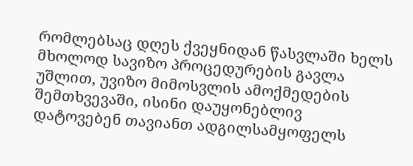რომლებსაც დღეს ქვეყნიდან წასვლაში ხელს მხოლოდ სავიზო პროცედურების გავლა უშლით, უვიზო მიმოსვლის ამოქმედების შემთხვევაში, ისინი დაუყონებლივ დატოვებენ თავიანთ ადგილსამყოფელს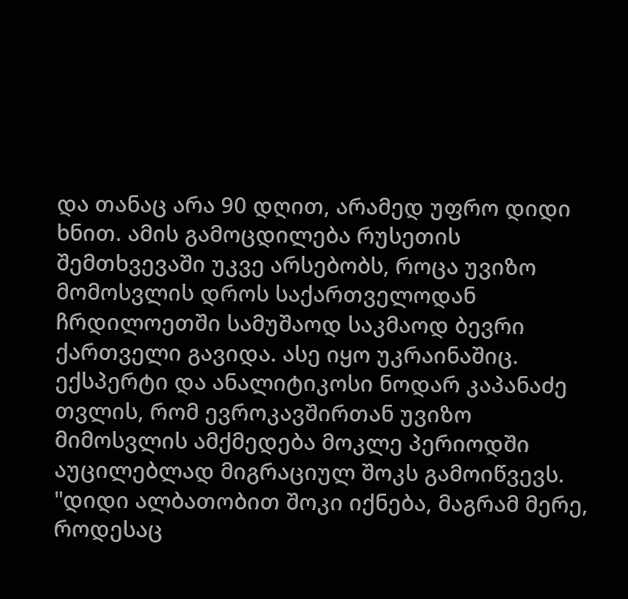და თანაც არა 90 დღით, არამედ უფრო დიდი ხნით. ამის გამოცდილება რუსეთის შემთხვევაში უკვე არსებობს, როცა უვიზო მომოსვლის დროს საქართველოდან ჩრდილოეთში სამუშაოდ საკმაოდ ბევრი ქართველი გავიდა. ასე იყო უკრაინაშიც.
ექსპერტი და ანალიტიკოსი ნოდარ კაპანაძე თვლის, რომ ევროკავშირთან უვიზო მიმოსვლის ამქმედება მოკლე პერიოდში აუცილებლად მიგრაციულ შოკს გამოიწვევს.
"დიდი ალბათობით შოკი იქნება, მაგრამ მერე, როდესაც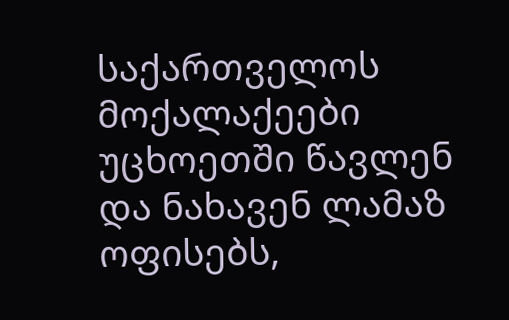საქართველოს მოქალაქეები უცხოეთში წავლენ და ნახავენ ლამაზ ოფისებს,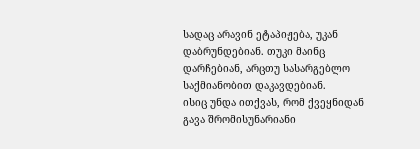სადაც არავინ ეტაპიჟება, უკან დაბრუნდებიან. თუკი მაინც დარჩებიან, არცთუ სასარგებლო საქმიანობით დაკავდებიან.
ისიც უნდა ითქვას, რომ ქვეყნიდან გავა შრომისუნარიანი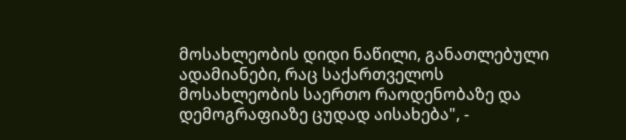მოსახლეობის დიდი ნაწილი, განათლებული ადამიანები, რაც საქართველოს მოსახლეობის საერთო რაოდენობაზე და დემოგრაფიაზე ცუდად აისახება", -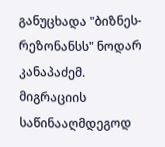განუცხადა "ბიზნეს-რეზონანსს" ნოდარ კანაპაძემ.
მიგრაციის საწინააღმდეგოდ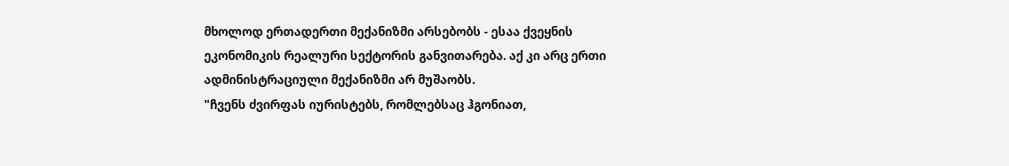მხოლოდ ერთადერთი მექანიზმი არსებობს - ესაა ქვეყნის ეკონომიკის რეალური სექტორის განვითარება. აქ კი არც ერთი ადმინისტრაციული მექანიზმი არ მუშაობს.
"ჩვენს ძვირფას იურისტებს, რომლებსაც ჰგონიათ,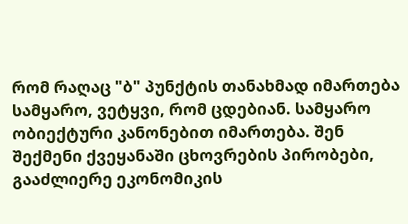რომ რაღაც "ბ" პუნქტის თანახმად იმართება სამყარო, ვეტყვი, რომ ცდებიან. სამყარო ობიექტური კანონებით იმართება. შენ შექმენი ქვეყანაში ცხოვრების პირობები, გააძლიერე ეკონომიკის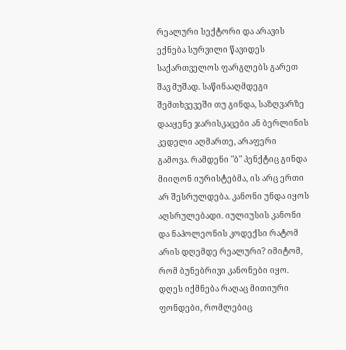რეალური სექტორი და არავის ექნება სურვილი წავიდეს საქართველოს ფარგლებს გარეთ შავ მუშად. საწინააღმდეგი შემთხვევეში თუ გინდა, საზღვარზე დააყენე ჯარისკაცები ან ბერლინის კედელი აღმართე, არაფერი გამოვა. რამდენი "ბ" პენქტიც გინდა მიიღონ იურისტებმა, ის არც ერთი არ შესრულდება. კანონი უნდა იყოს აღსრულებადი. იულიუსის კანონი და ნაპოლეონის კოდექსი რატომ არის დღემდე რეალური? იმიტომ, რომ ბუნებრივი კანონები იყო.
დღეს იქმნება რაღაც მითიური ფონდები, რომლებიც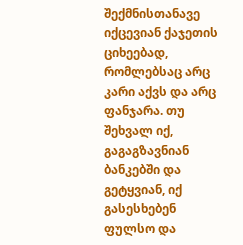შექმნისთანავე იქცევიან ქაჯეთის ციხეებად, რომლებსაც არც კარი აქვს და არც ფანჯარა. თუ შეხვალ იქ, გაგაგზავნიან ბანკებში და გეტყვიან, იქ გასესხებენ ფულსო და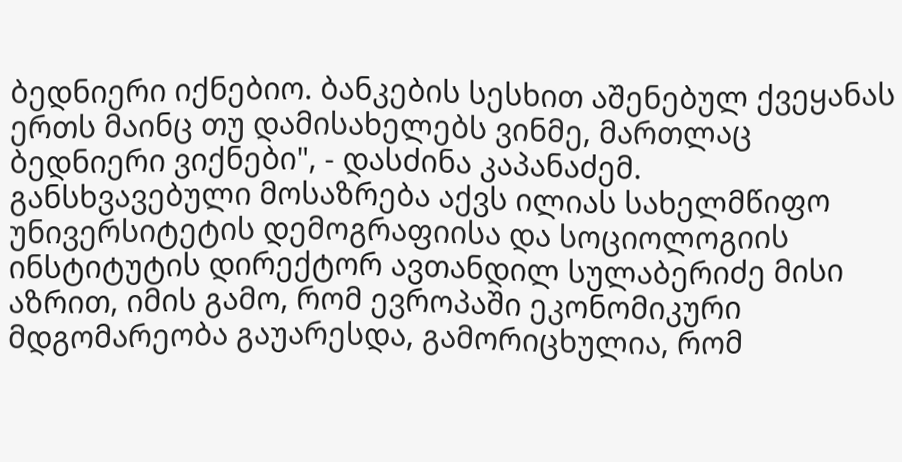ბედნიერი იქნებიო. ბანკების სესხით აშენებულ ქვეყანას ერთს მაინც თუ დამისახელებს ვინმე, მართლაც ბედნიერი ვიქნები", - დასძინა კაპანაძემ.
განსხვავებული მოსაზრება აქვს ილიას სახელმწიფო უნივერსიტეტის დემოგრაფიისა და სოციოლოგიის ინსტიტუტის დირექტორ ავთანდილ სულაბერიძე მისი აზრით, იმის გამო, რომ ევროპაში ეკონომიკური მდგომარეობა გაუარესდა, გამორიცხულია, რომ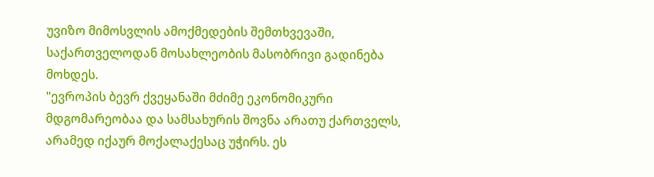უვიზო მიმოსვლის ამოქმედების შემთხვევაში, საქართველოდან მოსახლეობის მასობრივი გადინება მოხდეს.
"ევროპის ბევრ ქვეყანაში მძიმე ეკონომიკური მდგომარეობაა და სამსახურის შოვნა არათუ ქართველს, არამედ იქაურ მოქალაქესაც უჭირს. ეს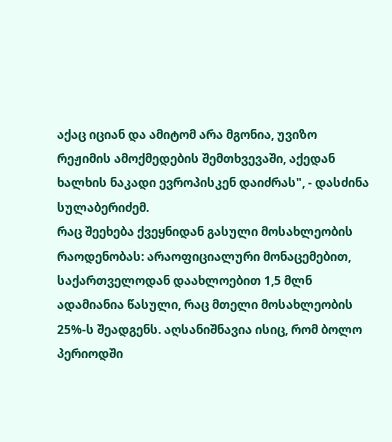აქაც იციან და ამიტომ არა მგონია, უვიზო რეჟიმის ამოქმედების შემთხვევაში, აქედან ხალხის ნაკადი ევროპისკენ დაიძრას", - დასძინა სულაბერიძემ.
რაც შეეხება ქვეყნიდან გასული მოსახლეობის რაოდენობას: არაოფიციალური მონაცემებით, საქართველოდან დაახლოებით 1,5 მლნ ადამიანია წასული, რაც მთელი მოსახლეობის 25%-ს შეადგენს. აღსანიშნავია ისიც, რომ ბოლო პერიოდში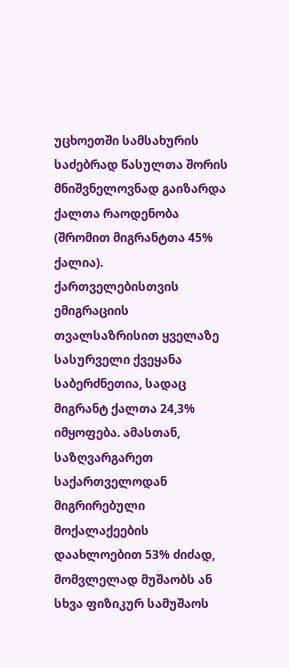უცხოეთში სამსახურის საძებრად წასულთა შორის მნიშვნელოვნად გაიზარდა ქალთა რაოდენობა (შრომით მიგრანტთა 45% ქალია). ქართველებისთვის ემიგრაციის თვალსაზრისით ყველაზე სასურველი ქვეყანა საბერძნეთია, სადაც მიგრანტ ქალთა 24,3% იმყოფება. ამასთან, საზღვარგარეთ საქართველოდან მიგრირებული მოქალაქეების დაახლოებით 53% ძიძად, მომვლელად მუშაობს ან სხვა ფიზიკურ სამუშაოს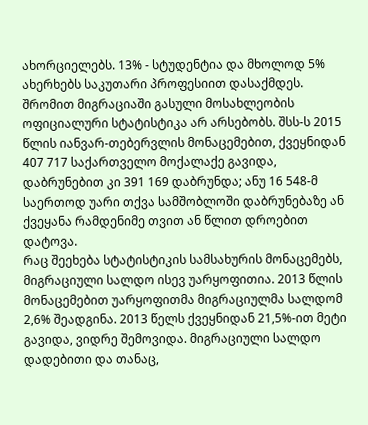ახორციელებს. 13% - სტუდენტია და მხოლოდ 5% ახერხებს საკუთარი პროფესიით დასაქმდეს.
შრომით მიგრაციაში გასული მოსახლეობის ოფიციალური სტატისტიკა არ არსებობს. შსს-ს 2015 წლის იანვარ-თებერვლის მონაცემებით, ქვეყნიდან 407 717 საქართველო მოქალაქე გავიდა, დაბრუნებით კი 391 169 დაბრუნდა; ანუ 16 548-მ საერთოდ უარი თქვა სამშობლოში დაბრუნებაზე ან ქვეყანა რამდენიმე თვით ან წლით დროებით დატოვა.
რაც შეეხება სტატისტიკის სამსახურის მონაცემებს, მიგრაციული სალდო ისევ უარყოფითია. 2013 წლის მონაცემებით უარყოფითმა მიგრაციულმა სალდომ 2,6% შეადგინა. 2013 წელს ქვეყნიდან 21,5%-ით მეტი გავიდა, ვიდრე შემოვიდა. მიგრაციული სალდო დადებითი და თანაც,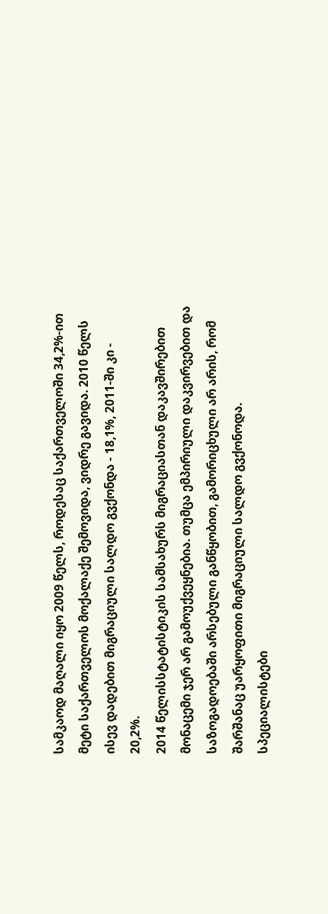სამკაოდ მაღალი იყო 2009 წელს, როდესაც საქართველოში 34,2%-ით მეტი საქართველოს მოქალაქე შემოვიდა, ვიდრე გავიდა. 2010 წელს ისევ დადებით მიგრაციული სალდო გვქონდა - 18,1%, 2011-ში კი - 20,2%.
2014 წელისსტატისტიკის სამსახურს მიგრაციასთან დაკავშირებით მონაცემი ჯერ არ გამოუქვეყნებია. თუმცა ემპირიული დაკვირვებით და საზოგადოებაში არსებული განწყობით, გამორიცხული არ არის, რომ შარშანაც უარყოფითი მიგრაციული სალდო გვქონოდა.
სპეციალისტები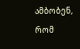ამბობენ, რომ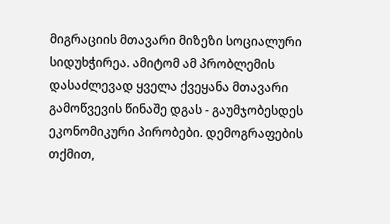მიგრაციის მთავარი მიზეზი სოციალური სიდუხჭირეა. ამიტომ ამ პრობლემის დასაძლევად ყველა ქვეყანა მთავარი გამოწვევის წინაშე დგას - გაუმჯობესდეს ეკონომიკური პირობები. დემოგრაფების თქმით,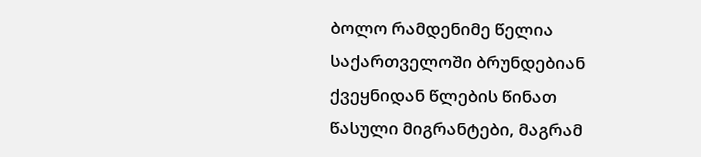ბოლო რამდენიმე წელია საქართველოში ბრუნდებიან ქვეყნიდან წლების წინათ წასული მიგრანტები, მაგრამ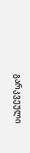გარკვეული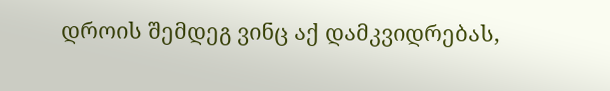დროის შემდეგ ვინც აქ დამკვიდრებას,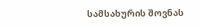სამსახურის შოვნას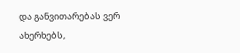და განვითარებას ვერ ახერხებს,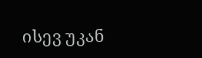ისევ უკან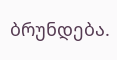ბრუნდება.